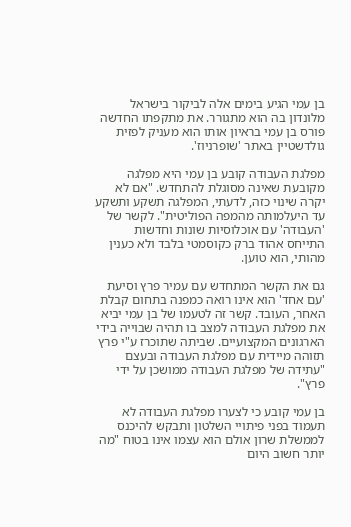בן עמי הגיע בימים אלה לביקור בישראל מלונדון בה הוא מתגורר. את מתקפתו החדשה פורס בן עמי בראיון אותו הוא מעניק לפזית גולדשטיין באתר 'שופרניוז'.

מפלגת העבודה קובע בן עמי היא מפלגה מקובעת שאינה מסוגלת להתחדש. "אם לא יקרה שינוי כזה, לדעתי, המפלגה תשקע ותשקע עד היעלמותה מהמפה הפוליטית". לקשר של 'העבודה' עם אוכלוסיות שונות וחדשות התייחס אהוד ברק כקוסמטי בלבד ולא כענין מהותי, הוא טוען.

גם את הקשר המתחדש עם עמיר פרץ וסיעת 'עם אחד' הוא אינו רואה כמפנה בתחום קבלת האחר, העובד. קשר זה לטעמו של בן עמי יביא את מפלגת העבודה למצב בו תהיה שבוייה בידי הארגונים המקצועיים. שביתה שתוכרז ע"י פרץ תזוהה מיידית עם מפלגת העבודה ובעצם "עתידה של מפלגת העבודה ממושכן על ידי פרץ".

בן עמי קובע כי לצערו מפלגת העבודה לא תעמוד בפני פיתויי השלטון ותבקש להיכנס לממשלת שרון אולם הוא עצמו אינו בטוח "מה יותר חשוב היום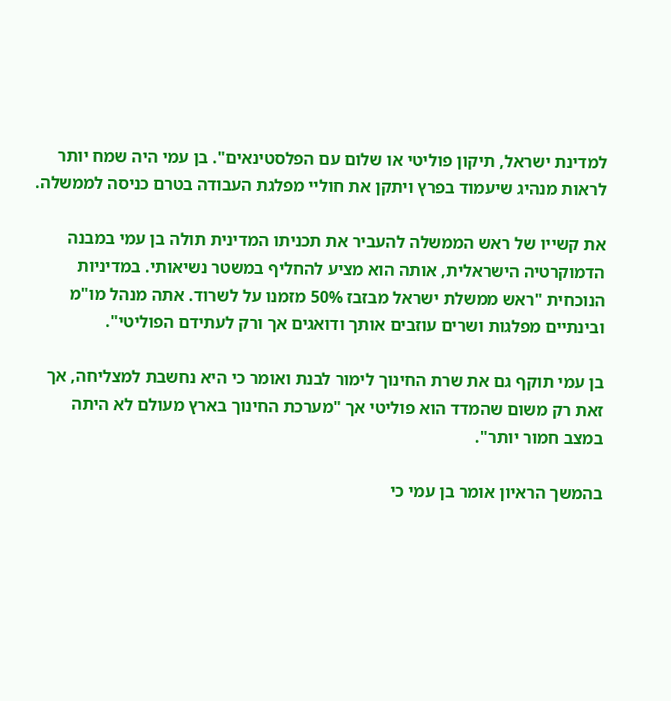למדינת ישראל, תיקון פוליטי או שלום עם הפלסטינאים". בן עמי היה שמח יותר לראות מנהיג שיעמוד בפרץ ויתקן את חוליי מפלגת העבודה בטרם כניסה לממשלה.

את קשייו של ראש הממשלה להעביר את תכניתו המדינית תולה בן עמי במבנה הדמוקרטיה הישראלית, אותה הוא מציע להחליף במשטר נשיאותי. במדיניות הנוכחית "ראש ממשלת ישראל מבזבז 50% מזמנו על לשרוד. אתה מנהל מו"מ ובינתיים מפלגות ושרים עוזבים אותך ודואגים אך ורק לעתידם הפוליטי".

בן עמי תוקף גם את שרת החינוך לימור לבנת ואומר כי היא נחשבת למצליחה, אך זאת רק משום שהמדד הוא פוליטי אך "מערכת החינוך בארץ מעולם לא היתה במצב חמור יותר".

בהמשך הראיון אומר בן עמי כי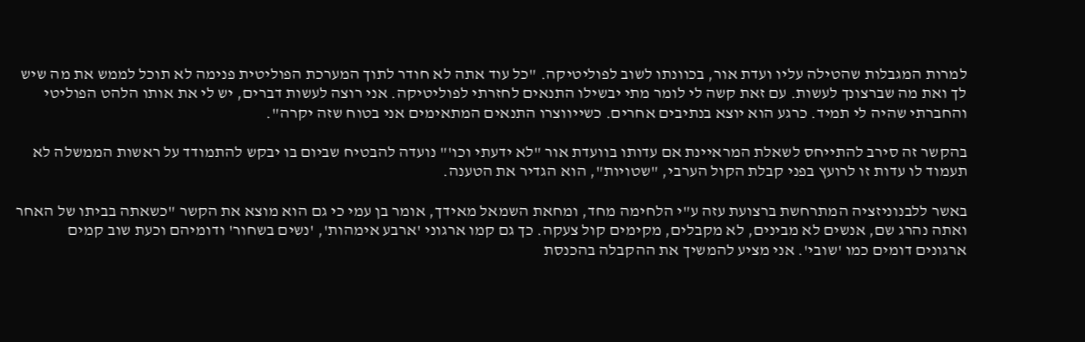למרות המגבלות שהטילה עליו ועדת אור, בכוונתו לשוב לפוליטיקה. "כל עוד אתה לא חודר לתוך המערכת הפוליטית פנימה לא תוכל לממש את מה שיש לך ואת מה שברצונך לעשות. עם זאת קשה לי לומר מתי יבשילו התנאים לחזרתי לפוליטיקה. אני רוצה לעשות דברים, יש לי את אותו הלהט הפוליטי והחברתי שהיה לי תמיד. כרגע הוא יוצא בנתיבים אחרים. כשייווצרו התנאים המתאימים אני בטוח שזה יקרה".

בהקשר זה סירב להתייחס לשאלת המראיינת אם עדותו בוועדת אור "לא ידעתי וכו'" נועדה להבטיח שביום בו יבקש להתמודד על ראשות הממשלה לא תעמוד לו עדות זו לרועץ בפני קבלת הקול הערבי, "שטויות", הוא הגדיר את הטענה.

באשר ללבנוניזציה המתרחשת ברצועת עזה ע"י הלחימה מחד, ומחאת השמאל מאידך, אומר בן עמי כי גם הוא מוצא את הקשר "כשאתה בביתו של האחר ואתה נהרג שם, אנשים לא מבינים, לא מקבלים, מקימים קול צעקה. כך גם קמו ארגוני 'ארבע אימהות', 'נשים בשחור' ודומיהם וכעת שוב קמים ארגונים דומים כמו 'שובי'. אני מציע להמשיך את ההקבלה בהכנסת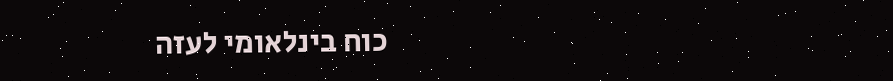כוח בינלאומי לעזה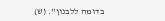בדומה ללבנון". (ש)